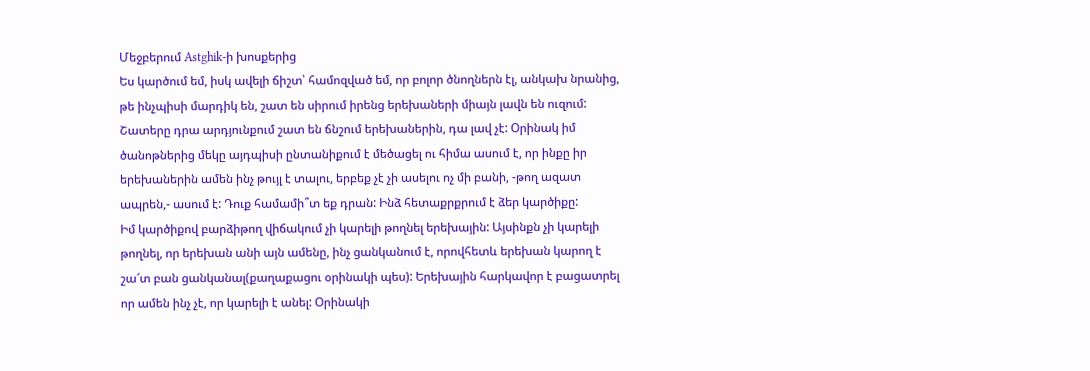Մեջբերում Astghik-ի խոսքերից
Ես կարծում եմ, իսկ ավելի ճիշտ՝ համոզված եմ, որ բոլոր ծնողներն էլ, անկախ նրանից, թե ինչպիսի մարդիկ են, շատ են սիրում իրենց երեխաների միայն լավն են ուզում: Շատերը դրա արդյունքում շատ են ճնշում երեխաներին, դա լավ չէ: Օրինակ իմ ծանոթներից մեկը այդպիսի ընտանիքում է մեծացել ու հիմա ասում է, որ ինքը իր երեխաներին ամեն ինչ թույլ է տալու, երբեք չէ չի ասելու ոչ մի բանի, -թող ազատ ապրեն,- ասում է: Դուք համամի՞տ եք դրան: Ինձ հետաքրքրում է ձեր կարծիքը:
Իմ կարծիքով բարձիթող վիճակում չի կարելի թողնել երեխային: Այսինքն չի կարելի թողնել, որ երեխան անի այն ամենը, ինչ ցանկանում է, որովհետև երեխան կարող է շա՜տ բան ցանկանալ(քաղաքացու օրինակի պես): Երեխային հարկավոր է բացատրել որ ամեն ինչ չէ, որ կարելի է անել: Օրինակի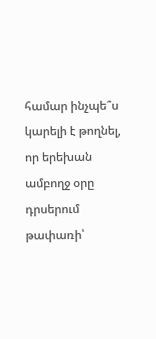համար ինչպե՞ս կարելի է թողնել, որ երեխան ամբողջ օրը դրսերում թափառի՝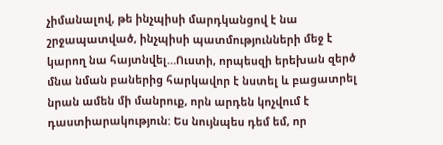չիմանալով, թե ինչպիսի մարդկանցով է նա շրջապատված, ինչպիսի պատմությունների մեջ է կարող նա հայտնվել…Ուստի, որպեսզի երեխան զերծ մնա նման բաներից հարկավոր է նստել և բացատրել նրան ամեն մի մանրուք, որն արդեն կոչվում է դաստիարակություն: Ես նույնպես դեմ եմ, որ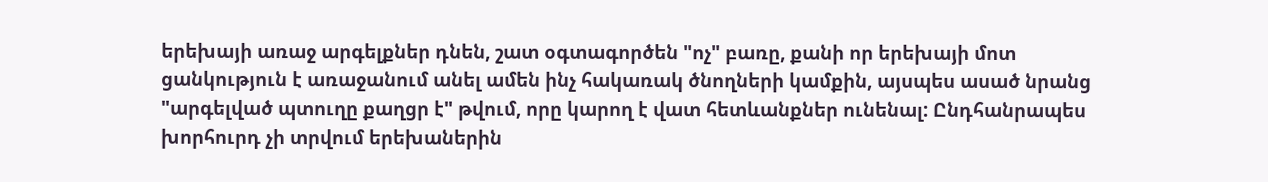երեխայի առաջ արգելքներ դնեն, շատ օգտագործեն "ոչ" բառը, քանի որ երեխայի մոտ ցանկություն է առաջանում անել ամեն ինչ հակառակ ծնողների կամքին, այսպես ասած նրանց "արգելված պտուղը քաղցր է" թվում, որը կարող է վատ հետևանքներ ունենալ: Ընդհանրապես խորհուրդ չի տրվում երեխաներին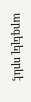արգելել որևէ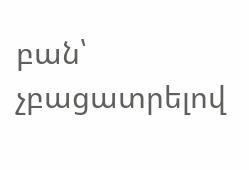բան՝ չբացատրելով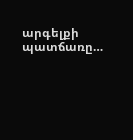արգելքի պատճառը…